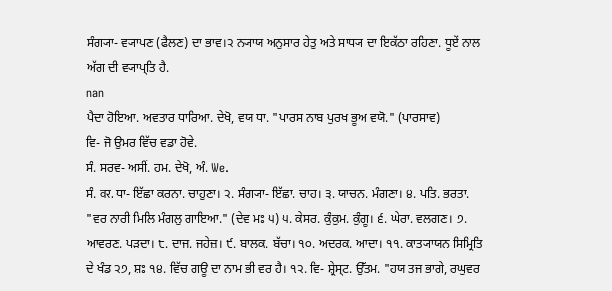ਸੰਗ੍ਯਾ- ਵ੍ਯਾਪਣ (ਫੈਲਣ) ਦਾ ਭਾਵ।੨ ਨ੍ਯਾਯ ਅਨੁਸਾਰ ਹੇਤੁ ਅਤੇ ਸਾਧ੍ਯ ਦਾ ਇਕੱਠਾ ਰਹਿਣਾ. ਧੂਏਂ ਨਾਲ ਅੱਗ ਦੀ ਵ੍ਯਾਪ੍ਤਿ ਹੈ.
nan
ਪੈਦਾ ਹੋਇਆ. ਅਵਤਾਰ ਧਾਰਿਆ. ਦੇਖੋ, ਵਯ ਧਾ. "ਪਾਰਸ ਨਾਬ ਪੁਰਖ ਭੂਅ ਵਯੋ." (ਪਾਰਸਾਵ)
ਵਿ- ਜੋ ਉਮਰ ਵਿੱਚ ਵਡਾ ਹੋਵੇ.
ਸੰ. ਸਰਵ- ਅਸੀਂ. ਹਮ. ਦੇਖੋ, ਅੰ. We.
ਸੰ. वर. ਧਾ- ਇੱਛਾ ਕਰਨਾ. ਚਾਹੁਣਾ। ੨. ਸੰਗ੍ਯਾ- ਇੱਛਾ. ਚਾਹ। ੩. ਯਾਚਨ. ਮੰਗਣਾ। ੪. ਪਤਿ. ਭਰਤਾ. "ਵਰ ਨਾਰੀ ਮਿਲਿ ਮੰਗਲੁ ਗਾਇਆ." (ਦੇਵ ਮਃ ੫) ੫. ਕੇਸਰ. ਕੁੰਕੁਮ. ਕੁੰਗੂ। ੬. ਘੇਰਾ. ਵਲਗਣ। ੭. ਆਵਰਣ. ਪੜਦਾ। ੮. ਦਾਜ. ਜਹੇਜ਼। ੯. ਬਾਲਕ. ਬੱਚਾ। ੧੦. ਅਦਰਕ. ਆਦਾ। ੧੧. ਕਾਤ੍ਯਾਯਨ ਸਿਮ੍ਰਿਤਿ ਦੇ ਖੰਡ ੨੭, ਸ਼ਃ ੧੪. ਵਿੱਚ ਗਊ ਦਾ ਨਾਮ ਭੀ ਵਰ ਹੈ। ੧੨. ਵਿ- ਸ਼੍ਰੇਸ੍ਟ. ਉੱਤਮ. "ਹਯ ਤਜ ਭਾਗੇ, ਰਘੁਵਰ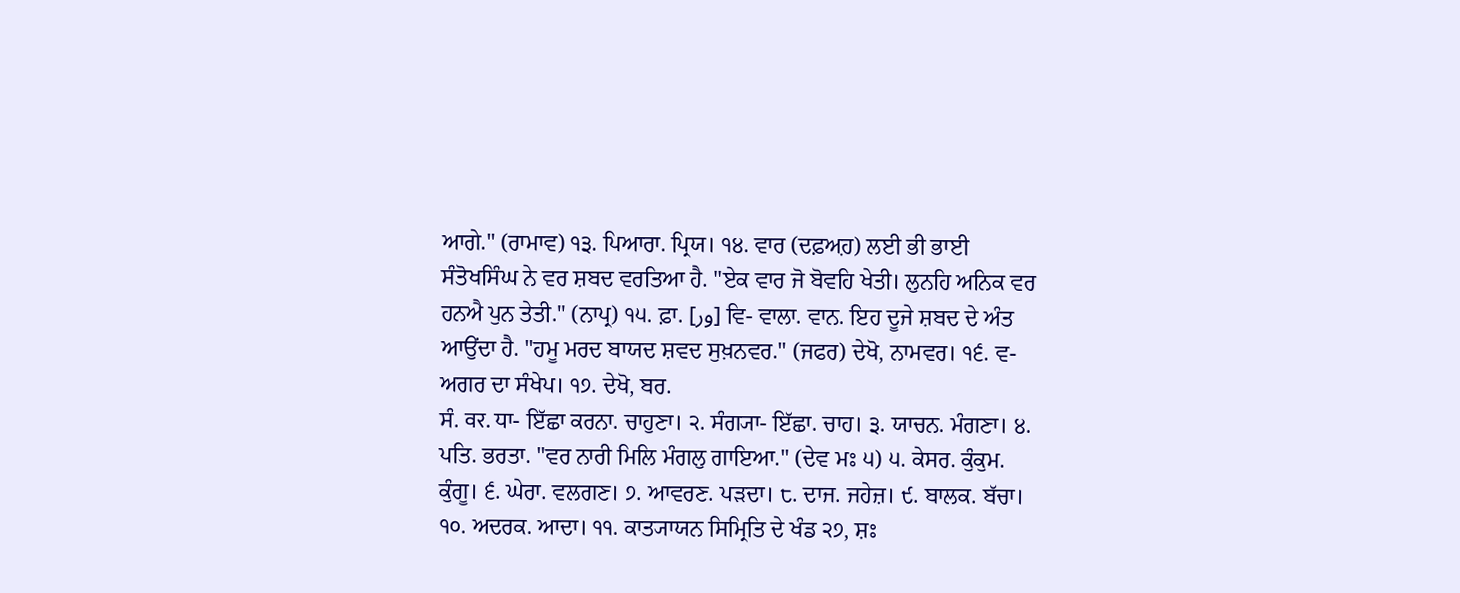ਆਗੇ." (ਰਾਮਾਵ) ੧੩. ਪਿਆਰਾ. ਪ੍ਰਿਯ। ੧੪. ਵਾਰ (ਦਫ਼ਅ਼ਹ) ਲਈ ਭੀ ਭਾਈ ਸੰਤੋਖਸਿੰਘ ਨੇ ਵਰ ਸ਼ਬਦ ਵਰਤਿਆ ਹੈ. "ਏਕ ਵਾਰ ਜੋ ਬੋਵਹਿ ਖੇਤੀ। ਲੁਨਹਿ ਅਨਿਕ ਵਰ ਹਨਐ ਪੁਨ ਤੇਤੀ." (ਨਾਪ੍ਰ) ੧੫. ਫ਼ਾ. [ور] ਵਿ- ਵਾਲਾ. ਵਾਨ. ਇਹ ਦੂਜੇ ਸ਼ਬਦ ਦੇ ਅੰਤ ਆਉਂਦਾ ਹੈ. "ਹਮੂ ਮਰਦ ਬਾਯਦ ਸ਼ਵਦ ਸੁਖ਼ਨਵਰ." (ਜਫਰ) ਦੇਖੋ, ਨਾਮਵਰ। ੧੬. ਵ- ਅਗਰ ਦਾ ਸੰਖੇਪ। ੧੭. ਦੇਖੋ, ਬਰ.
ਸੰ. वर. ਧਾ- ਇੱਛਾ ਕਰਨਾ. ਚਾਹੁਣਾ। ੨. ਸੰਗ੍ਯਾ- ਇੱਛਾ. ਚਾਹ। ੩. ਯਾਚਨ. ਮੰਗਣਾ। ੪. ਪਤਿ. ਭਰਤਾ. "ਵਰ ਨਾਰੀ ਮਿਲਿ ਮੰਗਲੁ ਗਾਇਆ." (ਦੇਵ ਮਃ ੫) ੫. ਕੇਸਰ. ਕੁੰਕੁਮ. ਕੁੰਗੂ। ੬. ਘੇਰਾ. ਵਲਗਣ। ੭. ਆਵਰਣ. ਪੜਦਾ। ੮. ਦਾਜ. ਜਹੇਜ਼। ੯. ਬਾਲਕ. ਬੱਚਾ। ੧੦. ਅਦਰਕ. ਆਦਾ। ੧੧. ਕਾਤ੍ਯਾਯਨ ਸਿਮ੍ਰਿਤਿ ਦੇ ਖੰਡ ੨੭, ਸ਼ਃ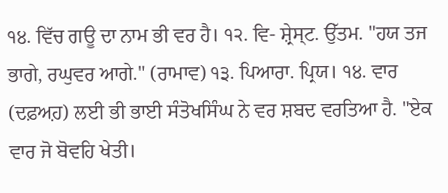੧੪. ਵਿੱਚ ਗਊ ਦਾ ਨਾਮ ਭੀ ਵਰ ਹੈ। ੧੨. ਵਿ- ਸ਼੍ਰੇਸ੍ਟ. ਉੱਤਮ. "ਹਯ ਤਜ ਭਾਗੇ, ਰਘੁਵਰ ਆਗੇ." (ਰਾਮਾਵ) ੧੩. ਪਿਆਰਾ. ਪ੍ਰਿਯ। ੧੪. ਵਾਰ (ਦਫ਼ਅ਼ਹ) ਲਈ ਭੀ ਭਾਈ ਸੰਤੋਖਸਿੰਘ ਨੇ ਵਰ ਸ਼ਬਦ ਵਰਤਿਆ ਹੈ. "ਏਕ ਵਾਰ ਜੋ ਬੋਵਹਿ ਖੇਤੀ।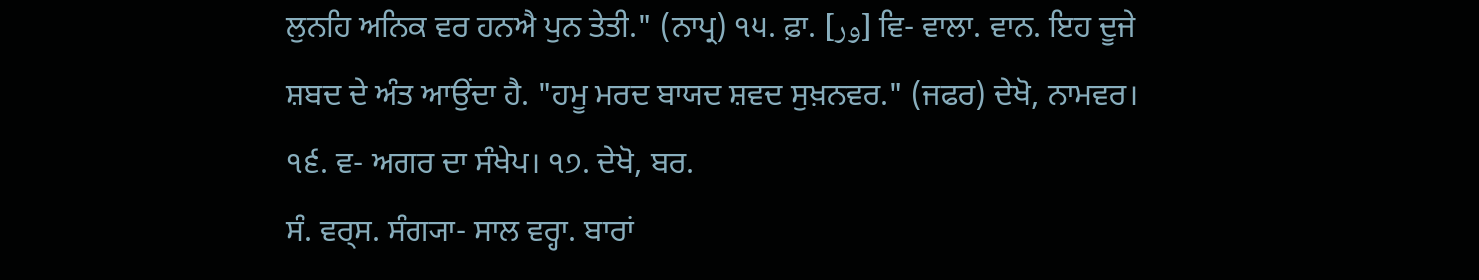ਲੁਨਹਿ ਅਨਿਕ ਵਰ ਹਨਐ ਪੁਨ ਤੇਤੀ." (ਨਾਪ੍ਰ) ੧੫. ਫ਼ਾ. [ور] ਵਿ- ਵਾਲਾ. ਵਾਨ. ਇਹ ਦੂਜੇ ਸ਼ਬਦ ਦੇ ਅੰਤ ਆਉਂਦਾ ਹੈ. "ਹਮੂ ਮਰਦ ਬਾਯਦ ਸ਼ਵਦ ਸੁਖ਼ਨਵਰ." (ਜਫਰ) ਦੇਖੋ, ਨਾਮਵਰ। ੧੬. ਵ- ਅਗਰ ਦਾ ਸੰਖੇਪ। ੧੭. ਦੇਖੋ, ਬਰ.
ਸੰ. ਵਰ੍ਸ. ਸੰਗ੍ਯਾ- ਸਾਲ ਵਰ੍ਹਾ. ਬਾਰਾਂ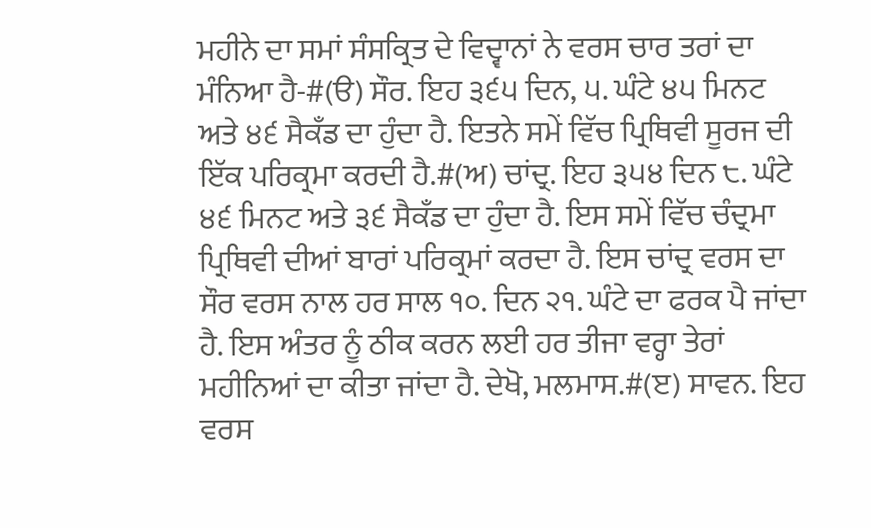ਮਹੀਨੇ ਦਾ ਸਮਾਂ ਸੰਸਕ੍ਰਿਤ ਦੇ ਵਿਦ੍ਵਾਨਾਂ ਨੇ ਵਰਸ ਚਾਰ ਤਰਾਂ ਦਾ ਮੰਨਿਆ ਹੈ-#(ੳ) ਸੌਰ. ਇਹ ੩੬੫ ਦਿਨ, ੫. ਘੰਟੇ ੪੫ ਮਿਨਟ ਅਤੇ ੪੬ ਸੈਕਁਡ ਦਾ ਹੁੰਦਾ ਹੈ. ਇਤਨੇ ਸਮੇਂ ਵਿੱਚ ਪ੍ਰਿਥਿਵੀ ਸੂਰਜ ਦੀ ਇੱਕ ਪਰਿਕ੍ਰਮਾ ਕਰਦੀ ਹੈ.#(ਅ) ਚਾਂਦ੍ਰ. ਇਹ ੩੫੪ ਦਿਨ ੮. ਘੰਟੇ ੪੬ ਮਿਨਟ ਅਤੇ ੩੬ ਸੈਕਁਡ ਦਾ ਹੁੰਦਾ ਹੈ. ਇਸ ਸਮੇਂ ਵਿੱਚ ਚੰਦ੍ਰਮਾ ਪ੍ਰਿਥਿਵੀ ਦੀਆਂ ਬਾਰਾਂ ਪਰਿਕ੍ਰਮਾਂ ਕਰਦਾ ਹੈ. ਇਸ ਚਾਂਦ੍ਰ ਵਰਸ ਦਾ ਸੌਰ ਵਰਸ ਨਾਲ ਹਰ ਸਾਲ ੧੦. ਦਿਨ ੨੧. ਘੰਟੇ ਦਾ ਫਰਕ ਪੈ ਜਾਂਦਾ ਹੈ. ਇਸ ਅੰਤਰ ਨੂੰ ਠੀਕ ਕਰਨ ਲਈ ਹਰ ਤੀਜਾ ਵਰ੍ਹਾ ਤੇਰਾਂ ਮਹੀਨਿਆਂ ਦਾ ਕੀਤਾ ਜਾਂਦਾ ਹੈ. ਦੇਖੋ, ਮਲਮਾਸ.#(ੲ) ਸਾਵਨ. ਇਹ ਵਰਸ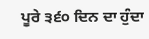ਪੂਰੇ ੩੬੦ ਦਿਨ ਦਾ ਹੁੰਦਾ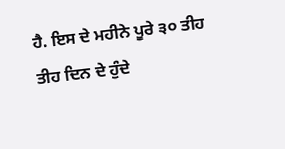ਹੈ. ਇਸ ਦੇ ਮਹੀਨੇ ਪੂਰੇ ੩੦ ਤੀਹ ਤੀਹ ਦਿਨ ਦੇ ਹੁੰਦੇ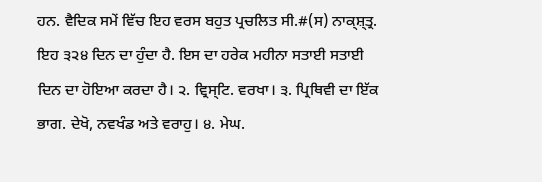ਹਨ. ਵੈਦਿਕ ਸਮੇਂ ਵਿੱਚ ਇਹ ਵਰਸ ਬਹੁਤ ਪ੍ਰਚਲਿਤ ਸੀ.#(ਸ) ਨਾਕ੍ਸ਼੍ਤ੍ਰ. ਇਹ ੩੨੪ ਦਿਨ ਦਾ ਹੁੰਦਾ ਹੈ. ਇਸ ਦਾ ਹਰੇਕ ਮਹੀਨਾ ਸਤਾਈ ਸਤਾਈ ਦਿਨ ਦਾ ਹੋਇਆ ਕਰਦਾ ਹੈ। ੨. ਵ੍ਰਿਸ੍ਟਿ. ਵਰਖਾ। ੩. ਪ੍ਰਿਥਿਵੀ ਦਾ ਇੱਕ ਭਾਗ. ਦੇਖੋ, ਨਵਖੰਡ ਅਤੇ ਵਰਾਹੁ। ੪. ਮੇਘ.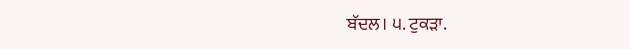ਬੱਦਲ। ੫. ਟੁਕੜਾ.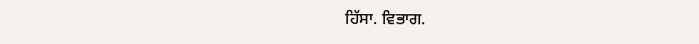ਹਿੱਸਾ. ਵਿਭਾਗ.